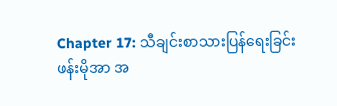Chapter 17: သီချင်းစာသားပြန်ရေးခြင်း
ဖန်းမိုအာ အ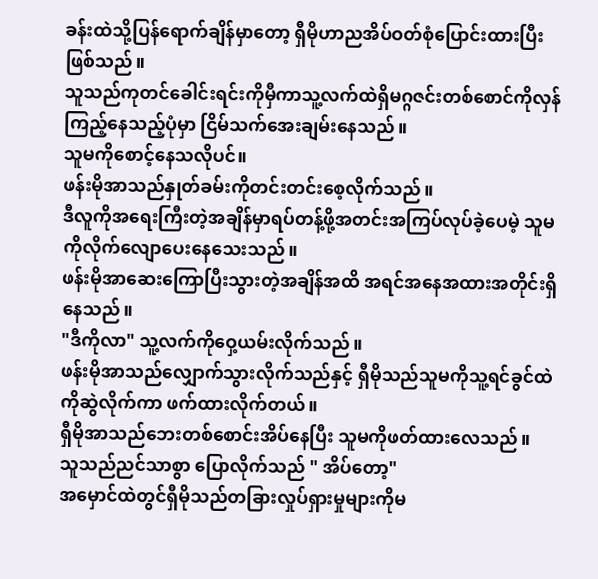ခန်းထဲသို့ပြန်ရောက်ချိန်မှာတော့ ရှီမိုဟာညအိပ်ဝတ်စုံပြောင်းထားပြီးဖြစ်သည်။
သူသည်ကုတင်ခေါင်းရင်းကိုမှီကာသူ့လက်ထဲရှိမဂ္ဂဇင်းတစ်စောင်ကိုလှန်ကြည့်နေသည့်ပုံမှာ ငြိမ်သက်အေးချမ်းနေသည်။
သူမကိုစောင့်နေသလိုပင်။
ဖန်းမိုအာသည်နှုတ်ခမ်းကိုတင်းတင်းစေ့လိုက်သည်။
ဒီလူကိုအရေးကြီးတဲ့အချိန်မှာရပ်တန့်ဖို့အတင်းအကြပ်လုပ်ခဲ့ပေမဲ့ သူမကိုလိုက်လျောပေးနေသေးသည်။
ဖန်းမိုအာဆေးကြောပြီးသွားတဲ့အချိန်အထိ အရင်အနေအထားအတိုင်းရှိနေသည်။
"ဒီကိုလာ" သူ့လက်ကိုဝှေ့ယမ်းလိုက်သည်။
ဖန်းမိုအာသည်လျှောက်သွားလိုက်သည်နှင့် ရှီမိုသည်သူမကိုသူ့ရင်ခွင်ထဲကိုဆွဲလိုက်ကာ ဖက်ထားလိုက်တယ်။
ရှီမိုအာသည်ဘေးတစ်စောင်းအိပ်နေပြီး သူမကိုဖတ်ထားလေသည်။
သူသည်ညင်သာစွာ ပြောလိုက်သည် " အိပ်တော့"
အမှောင်ထဲတွင်ရှီမိုသည်တခြားလှုပ်ရှားမှုများကိုမ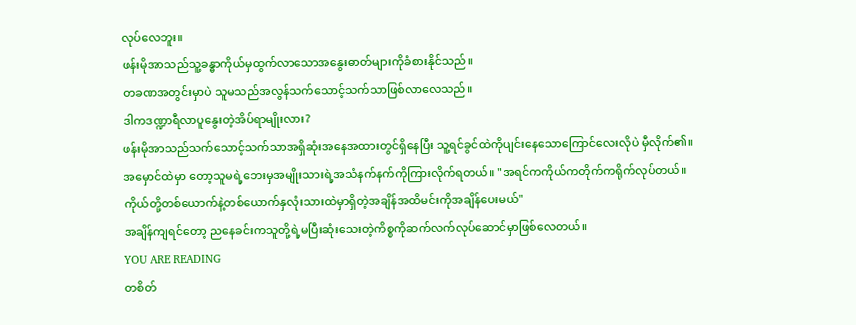လုပ်လေဘူး။
ဖန်းမိုအာသည်သူ့ခန္ဓာကိုယ်မှထွက်လာသောအနွေးဓာတ်များကိုခံစားနိုင်သည်။
တခဏအတွင်းမှာပဲ သူမသည်အလွန်သက်သောင့်သက်သာဖြစ်လာလေသည်။
ဒါကဒဏ္ဍာရီလာပူနွေးတဲ့အိပ်ရာမျိုးလား?
ဖန်းမိုအာသည်သက်သောင့်သက်သာအရှိဆုံးအနေအထားတွင်ရှိနေပြီး သူ့ရင်ခွင်ထဲကိုပျင်းနေသောကြောင်လေးလိုပဲ မှီလိုက်၏။
အမှောင်ထဲမှာ တော့သူမရဲ့ဘေးမှအမျိုးသားရဲ့အသံနက်နက်ကိုကြားလိုက်ရတယ်။ "အရင်ကကိုယ်ကတိုက်ကရိုက်လုပ်တယ်။ ကိုယ်တို့တစ်ယောက်နဲ့တစ်ယောက်နှလုံးသားထဲမှာရှိတဲ့အချိန်အထိမင်းကိုအချိန်ပေးမယ်"
အချိန်ကျရင်တော့ ညနေခင်းကသူတို့ရဲ့မပြီးဆုံးသေးတဲ့ကိစ္စကိုဆက်လက်လုပ်ဆောင်မှာဖြစ်လေတယ်။
YOU ARE READING
တစိတ်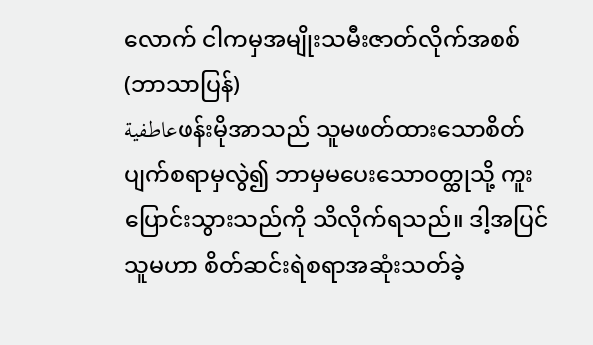လောက် ငါကမှအမျိုးသမီးဇာတ်လိုက်အစစ် (ဘာသာပြန်)
عاطفيةဖန်းမိုအာသည် သူမဖတ်ထားသောစိတ်ပျက်စရာမှလွဲ၍ ဘာမှမပေးသောဝတ္ထုသို့ ကူးပြောင်းသွားသည်ကို သိလိုက်ရသည်။ ဒါ့အပြင် သူမဟာ စိတ်ဆင်းရဲစရာအဆုံးသတ်ခဲ့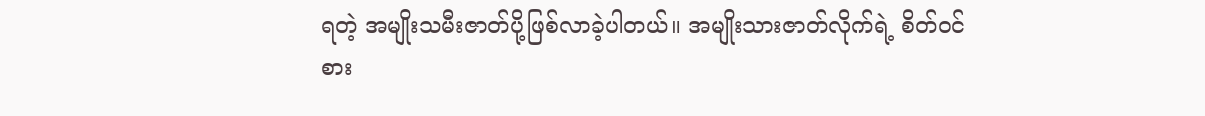ရတဲ့ အမျိုးသမီးဇာတ်ပို့ဖြစ်လာခဲ့ပါတယ်။ အမျိုးသားဇာတ်လိုက်ရဲ့ စိတ်ဝင်စား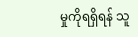မှုကိုရရှိရန် သူ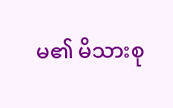မ၏ မိသားစု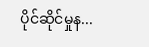ပိုင်ဆိုင်မှုန...